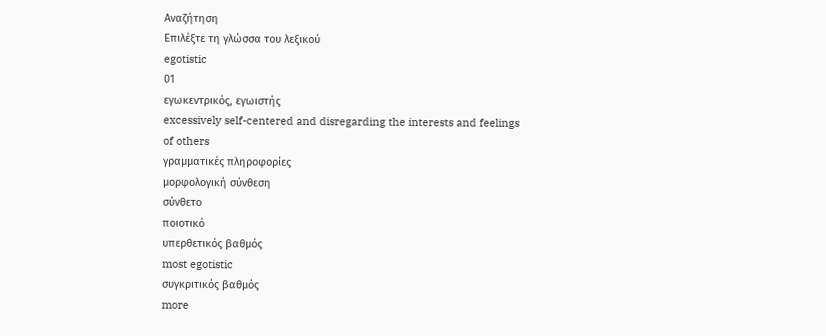Αναζήτηση
Επιλέξτε τη γλώσσα του λεξικού
egotistic
01
εγωκεντρικός, εγωιστής
excessively self-centered and disregarding the interests and feelings of others
γραμματικές πληροφορίες
μορφολογική σύνθεση
σύνθετο
ποιοτικό
υπερθετικός βαθμός
most egotistic
συγκριτικός βαθμός
more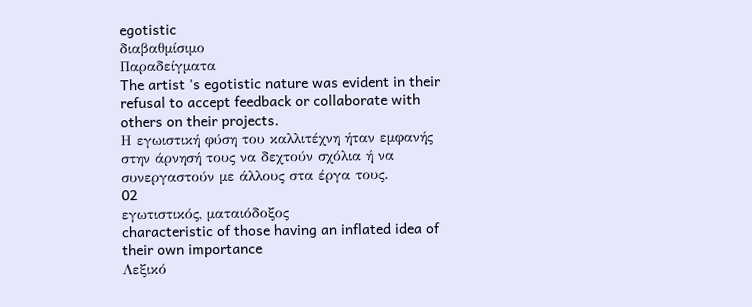egotistic
διαβαθμίσιμο
Παραδείγματα
The artist 's egotistic nature was evident in their refusal to accept feedback or collaborate with others on their projects.
Η εγωιστική φύση του καλλιτέχνη ήταν εμφανής στην άρνησή τους να δεχτούν σχόλια ή να συνεργαστούν με άλλους στα έργα τους.
02
εγωτιστικός, ματαιόδοξος
characteristic of those having an inflated idea of their own importance
Λεξικό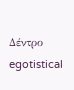Δέντρο
egotistical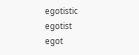egotistic
egotist
egot